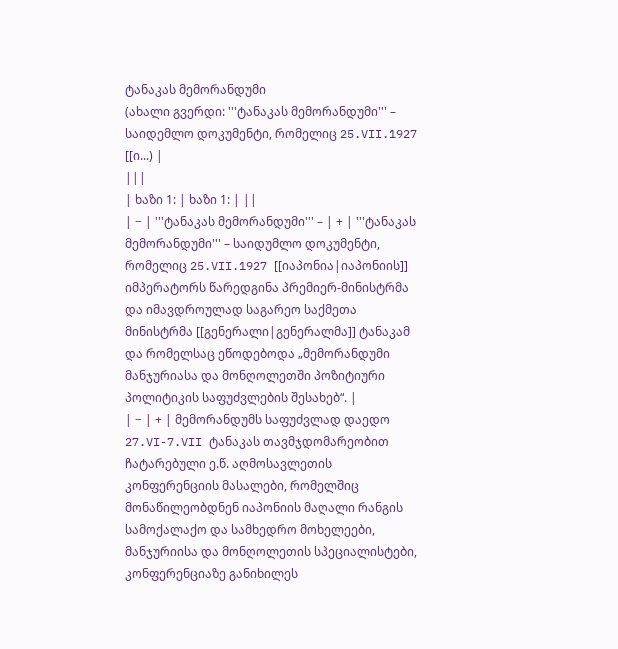ტანაკას მემორანდუმი
(ახალი გვერდი: '''ტანაკას მემორანდუმი''' – საიდემლო დოკუმენტი, რომელიც 25.VII.1927 [[ი...) |
|||
| ხაზი 1: | ხაზი 1: | ||
| − | '''ტანაკას მემორანდუმი''' – | + | '''ტანაკას მემორანდუმი''' – საიდუმლო დოკუმენტი, რომელიც 25.VII.1927 [[იაპონია|იაპონიის]] იმპერატორს წარედგინა პრემიერ-მინისტრმა და იმავდროულად საგარეო საქმეთა მინისტრმა [[გენერალი|გენერალმა]] ტანაკამ და რომელსაც ეწოდებოდა „მემორანდუმი მანჯურიასა და მონღოლეთში პოზიტიური პოლიტიკის საფუძვლების შესახებ“. |
| − | + | მემორანდუმს საფუძვლად დაედო 27.VI-7.VII ტანაკას თავმჯდომარეობით ჩატარებული ე.წ. აღმოსავლეთის კონფერენციის მასალები, რომელშიც მონაწილეობდნენ იაპონიის მაღალი რანგის სამოქალაქო და სამხედრო მოხელეები, მანჯურიისა და მონღოლეთის სპეციალისტები, კონფერენციაზე განიხილეს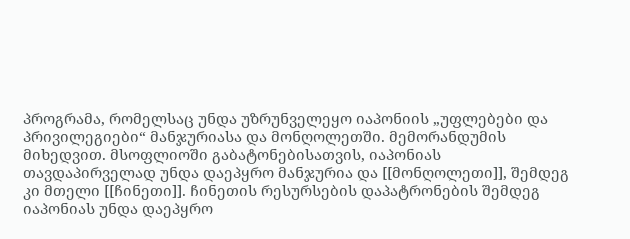პროგრამა, რომელსაც უნდა უზრუნველეყო იაპონიის „უფლებები და პრივილეგიები“ მანჯურიასა და მონღოლეთში. მემორანდუმის მიხედვით. მსოფლიოში გაბატონებისათვის, იაპონიას თავდაპირველად უნდა დაეპყრო მანჯურია და [[მონღოლეთი]], შემდეგ კი მთელი [[ჩინეთი]]. ჩინეთის რესურსების დაპატრონების შემდეგ იაპონიას უნდა დაეპყრო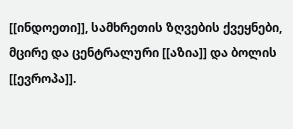[[ინდოეთი]], სამხრეთის ზღვების ქვეყნები, მცირე და ცენტრალური [[აზია]] და ბოლის [[ევროპა]].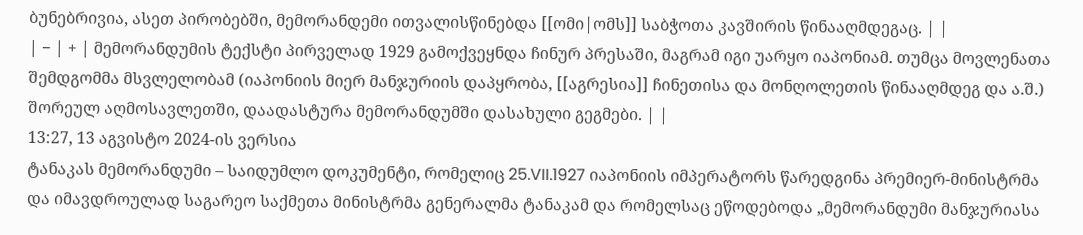ბუნებრივია, ასეთ პირობებში, მემორანდემი ითვალისწინებდა [[ომი|ომს]] საბჭოთა კავშირის წინააღმდეგაც. | |
| − | + | მემორანდუმის ტექსტი პირველად 1929 გამოქვეყნდა ჩინურ პრესაში, მაგრამ იგი უარყო იაპონიამ. თუმცა მოვლენათა შემდგომმა მსვლელობამ (იაპონიის მიერ მანჯურიის დაპყრობა, [[აგრესია]] ჩინეთისა და მონღოლეთის წინააღმდეგ და ა.შ.) შორეულ აღმოსავლეთში, დაადასტურა მემორანდუმში დასახული გეგმები. | |
13:27, 13 აგვისტო 2024-ის ვერსია
ტანაკას მემორანდუმი – საიდუმლო დოკუმენტი, რომელიც 25.VII.1927 იაპონიის იმპერატორს წარედგინა პრემიერ-მინისტრმა და იმავდროულად საგარეო საქმეთა მინისტრმა გენერალმა ტანაკამ და რომელსაც ეწოდებოდა „მემორანდუმი მანჯურიასა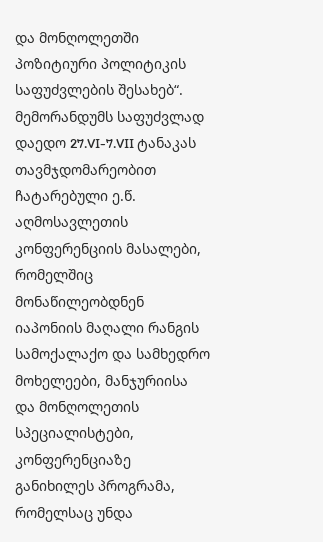და მონღოლეთში პოზიტიური პოლიტიკის საფუძვლების შესახებ“.
მემორანდუმს საფუძვლად დაედო 27.VI-7.VII ტანაკას თავმჯდომარეობით ჩატარებული ე.წ. აღმოსავლეთის კონფერენციის მასალები, რომელშიც მონაწილეობდნენ იაპონიის მაღალი რანგის სამოქალაქო და სამხედრო მოხელეები, მანჯურიისა და მონღოლეთის სპეციალისტები, კონფერენციაზე განიხილეს პროგრამა, რომელსაც უნდა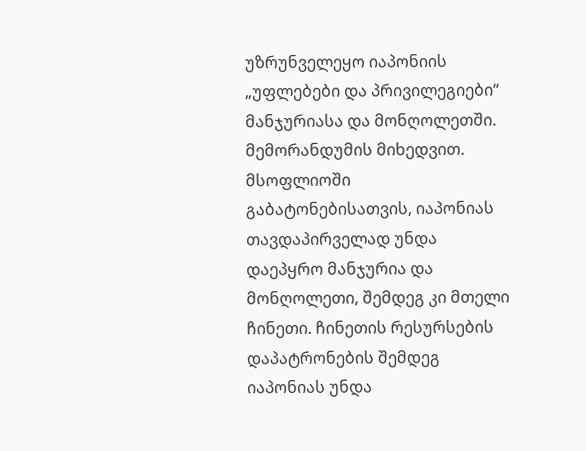უზრუნველეყო იაპონიის „უფლებები და პრივილეგიები“ მანჯურიასა და მონღოლეთში. მემორანდუმის მიხედვით. მსოფლიოში გაბატონებისათვის, იაპონიას თავდაპირველად უნდა დაეპყრო მანჯურია და მონღოლეთი, შემდეგ კი მთელი ჩინეთი. ჩინეთის რესურსების დაპატრონების შემდეგ იაპონიას უნდა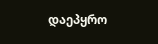დაეპყრო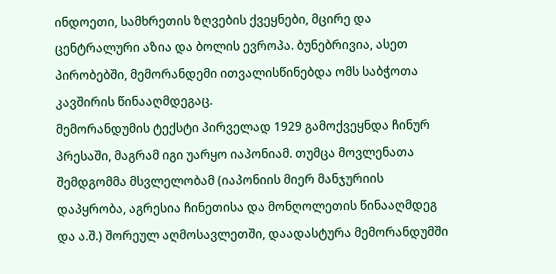ინდოეთი, სამხრეთის ზღვების ქვეყნები, მცირე და ცენტრალური აზია და ბოლის ევროპა. ბუნებრივია, ასეთ პირობებში, მემორანდემი ითვალისწინებდა ომს საბჭოთა კავშირის წინააღმდეგაც.
მემორანდუმის ტექსტი პირველად 1929 გამოქვეყნდა ჩინურ პრესაში, მაგრამ იგი უარყო იაპონიამ. თუმცა მოვლენათა შემდგომმა მსვლელობამ (იაპონიის მიერ მანჯურიის დაპყრობა, აგრესია ჩინეთისა და მონღოლეთის წინააღმდეგ და ა.შ.) შორეულ აღმოსავლეთში, დაადასტურა მემორანდუმში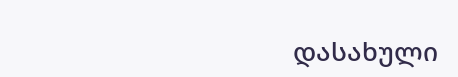დასახული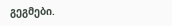გეგმები.